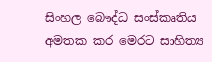සිංහල බෞද්ධ සංස්‌කෘතිය අමතක කර මෙරට සාහිත්‍ය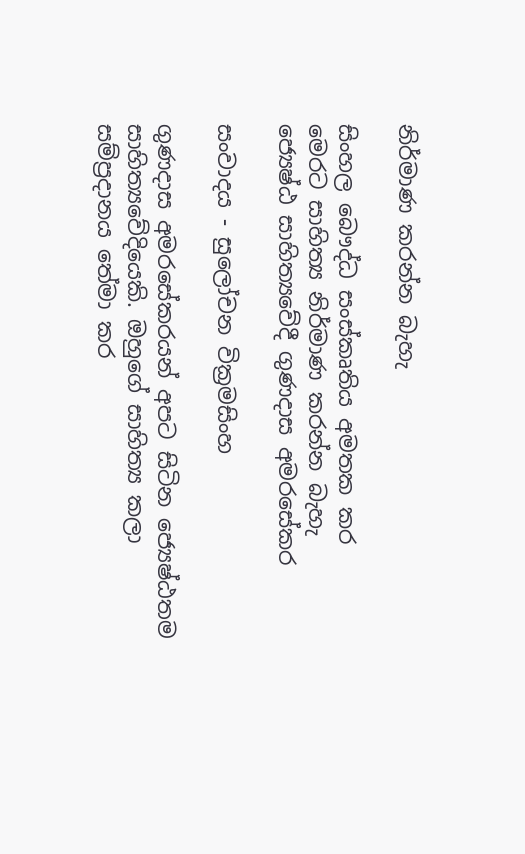නිර්මාණ කරන්න බැහැ

සිංහල බෞද්ධ සංස්‌කෘතිය අමතක කර
මෙරට සාහිත්‍ය නිර්මාණ කරන්න බැහැ
ජ්‍යෙෂ්ඨ සාහිත්‍යවේදී ගුණදාස අමරසේකර

සංවාදය - සුලෝචන වික්‍රමසිංහ

ගුණදාස අමරසේකරයන් අපට සිටින ජ්‍යෙෂ්ඨතම සාහිත්‍යවේදියෙකි. ඔහුගේ සාහිත්‍ය කලා සම්ප්‍රදානය තේමා කර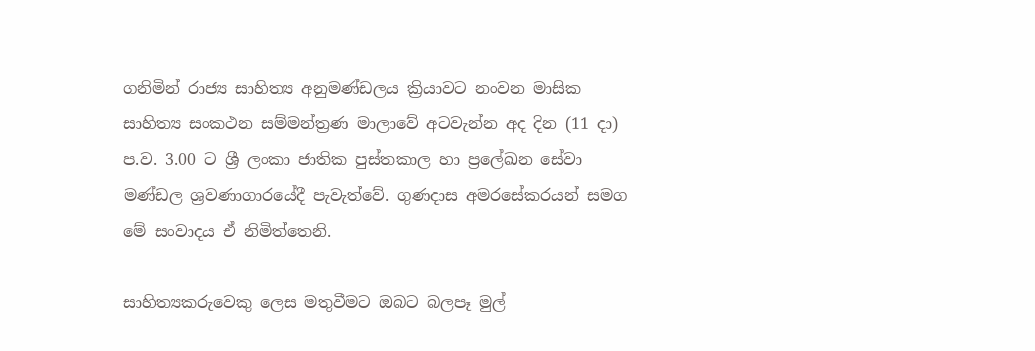ගනිමින් රාජ්‍ය සාහිත්‍ය අනුමණ්‌ඩලය ක්‍රියාවට නංවන මාසික සාහිත්‍ය සංකථන සම්මන්ත්‍රණ මාලාවේ අටවැන්න අද දින (11 දා) ප.ව. 3.00 ට ශ්‍රී ලංකා ජාතික පුස්‌තකාල හා ප්‍රලේඛන සේවා මණ්‌ඩල ශ්‍රවණාගාරයේදී පැවැත්වේ. ගුණදාස අමරසේකරයන් සමග මේ සංවාදය ඒ නිමිත්තෙනි.

සාහිත්‍යකරුවෙකු ලෙස මතුවීමට ඔබට බලපෑ මුල්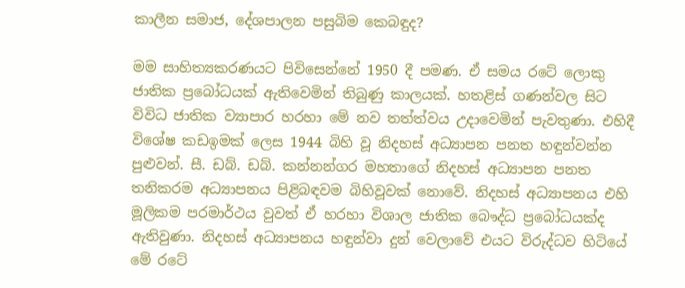කාලීන සමාජ, දේශපාලන පසුබිම කෙබඳුද?

මම සාහිත්‍යකරණයට පිවිසෙන්නේ 1950 දී පමණ. ඒ සමය රටේ ලොකු ජාතික ප්‍රබෝධයක්‌ ඇතිවෙමින් තිබුණු කාලයක්‌. හතළිස්‌ ගණන්වල සිට විවිධ ජාතික ව්‍යාපාර හරහා මේ නව තත්ත්වය උදාවෙමින් පැවතුණා. එහිදී විශේෂ කඩඉමක්‌ ලෙස 1944 බිහි වූ නිදහස්‌ අධ්‍යාපන පනත හඳුන්වන්න පුළුවන්. සී. ඩබ්. ඩබ්. කන්නන්ගර මහතාගේ නිදහස්‌ අධ්‍යාපන පනත තනිකරම අධ්‍යාපනය පිළිබඳවම බිහිවූවක්‌ නොවේ. නිදහස්‌ අධ්‍යාපනය එහි මූලිකම පරමාර්ථය වුවත් ඒ හරහා විශාල ජාතික බෞද්ධ ප්‍රබෝධයක්‌ද ඇතිවුණා. නිදහස්‌ අධ්‍යාපනය හඳුන්වා දුන් වෙලාවේ එයට විරුද්ධව හිටියේ මේ රටේ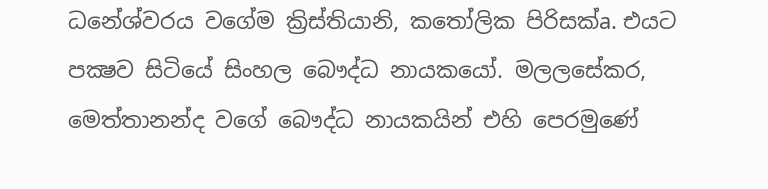ධනේශ්වරය වගේම ක්‍රිස්‌තියානි, කතෝලික පිරිසක්‌a. එයට පක්‍ෂව සිටියේ සිංහල බෞද්ධ නායකයෝ. මලලසේකර, මෙත්තානන්ද වගේ බෞද්ධ නායකයින් එහි පෙරමුණේ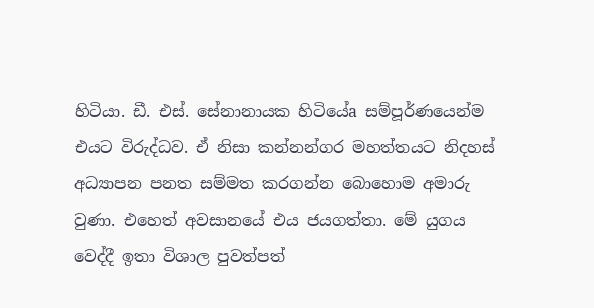හිටියා. ඩී. එස්‌. සේනානායක හිටියේa සම්පූර්ණයෙන්ම එයට විරුද්ධව. ඒ නිසා කන්නන්ගර මහත්තයට නිදහස්‌ අධ්‍යාපන පනත සම්මත කරගන්න බොහොම අමාරු වුණා. එහෙත් අවසානයේ එය ජයගත්තා. මේ යුගය වෙද්දී ඉතා විශාල පුවත්පත්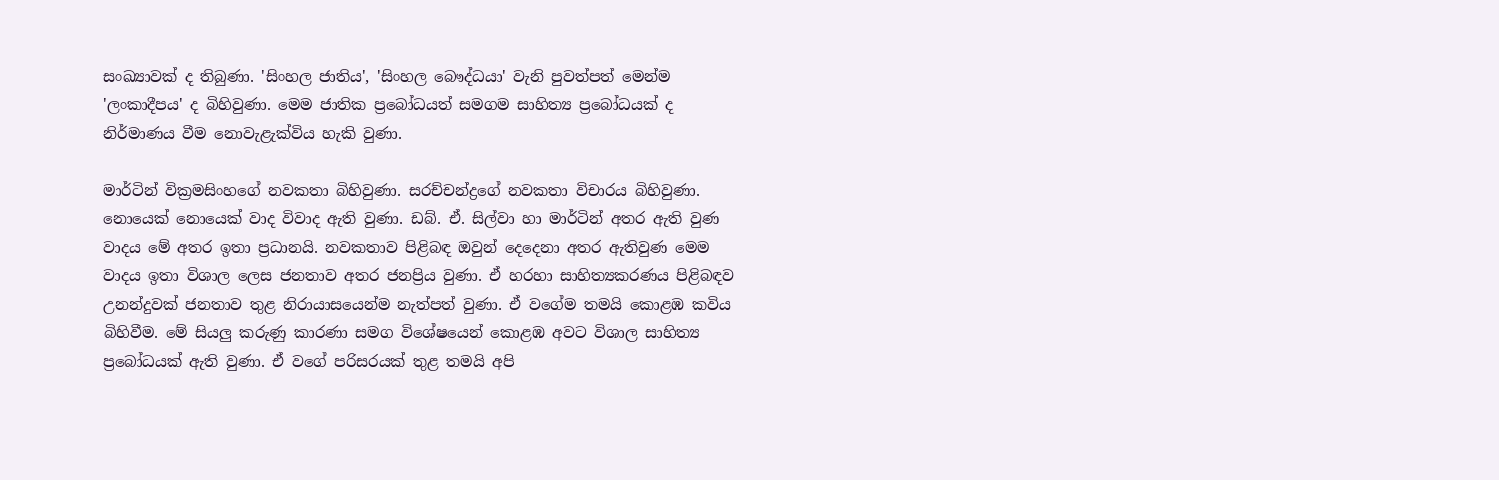සංඛ්‍යාවක්‌ ද තිබුණා. 'සිංහල ජාතිය', 'සිංහල බෞද්ධයා' වැනි පුවත්පත් මෙන්ම 'ලංකාදීපය' ද බිහිවුණා. මෙම ජාතික ප්‍රබෝධයත් සමගම සාහිත්‍ය ප්‍රබෝධයක්‌ ද නිර්මාණය වීම නොවැළැක්‌විය හැකි වුණා.

මාර්ටින් වික්‍රමසිංහගේ නවකතා බිහිවුණා. සරච්චන්ද්‍රගේ නවකතා විචාරය බිහිවුණා. නොයෙක්‌ නොයෙක්‌ වාද විවාද ඇති වුණා. ඩබ්. ඒ. සිල්වා හා මාර්ටින් අතර ඇති වුණ වාදය මේ අතර ඉතා ප්‍රධානයි. නවකතාව පිළිබඳ ඔවුන් දෙදෙනා අතර ඇතිවුණ මෙම වාදය ඉතා විශාල ලෙස ජනතාව අතර ජනප්‍රිය වුණා. ඒ හරහා සාහිත්‍යකරණය පිළිබඳව උනන්දුවක්‌ ජනතාව තුළ නිරායාසයෙන්ම නැත්පත් වුණා. ඒ වගේම තමයි කොළඹ කවිය බිහිවීම. මේ සියලු කරුණු කාරණා සමග විශේෂයෙන් කොළඹ අවට විශාල සාහිත්‍ය ප්‍රබෝධයක්‌ ඇති වුණා. ඒ වගේ පරිසරයක්‌ තුළ තමයි අපි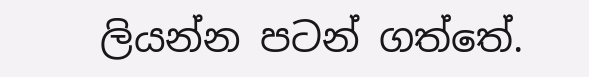ලියන්න පටන් ගත්තේ.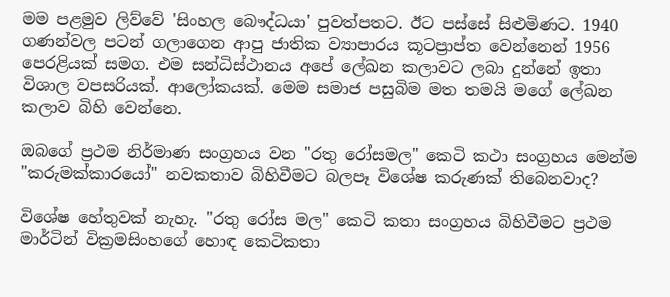මම පළමුව ලිව්වේ 'සිංහල බෞද්ධයා' පුවත්පතට. ඊට පස්‌සේ සිළුමිණට. 1940 ගණන්වල පටන් ගලාගෙන ආපු ජාතික ව්‍යාපාරය කූටප්‍රාප්ත වෙන්නෙන් 1956 පෙරළියක්‌ සමග. එම සන්ධිස්‌ථානය අපේ ලේඛන කලාවට ලබා දුන්නේ ඉතා විශාල වපසරියක්‌. ආලෝකයක්‌. මෙම සමාජ පසුබිම මත තමයි මගේ ලේඛන කලාව බිහි වෙන්නෙ.

ඔබගේ ප්‍රථම නිර්මාණ සංග්‍රහය වන "රතු රෝසමල" කෙටි කථා සංග්‍රහය මෙන්ම "කරුමක්‌කාරයෝ" නවකතාව බිහිවීමට බලපෑ විශේෂ කරුණක්‌ තිබෙනවාද?

විශේෂ හේතුවක්‌ නැහැ. "රතු රෝස මල" කෙටි කතා සංග්‍රහය බිහිවීමට ප්‍රථම මාර්ටින් වික්‍රමසිංහගේ හොඳ කෙටිකතා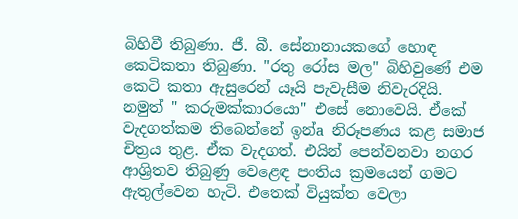බිහිවී තිබුණා. ජී. බී. සේනානායකගේ හොඳ කෙටිකතා තිබුණා. "රතු රෝස මල" බිහිවුණේ එම කෙටි කතා ඇසුරෙන් යෑයි පැවැසීම නිවැරදියි. නමුත් " කරුමක්‌කාරයො" එසේ නොවෙයි. ඒකේ වැදගත්කම තිබෙන්නේ ඉන්a නිරූපණය කළ සමාජ චිත්‍රය තුළ. ඒක වැදගත්. එයින් පෙන්වනවා නගර ආශ්‍රිතව තිබුණු වෙළෙඳ පංතිය ක්‍රමයෙන් ගමට ඇතුල්වෙන හැටි. එතෙක්‌ වියුක්‌ත වෙලා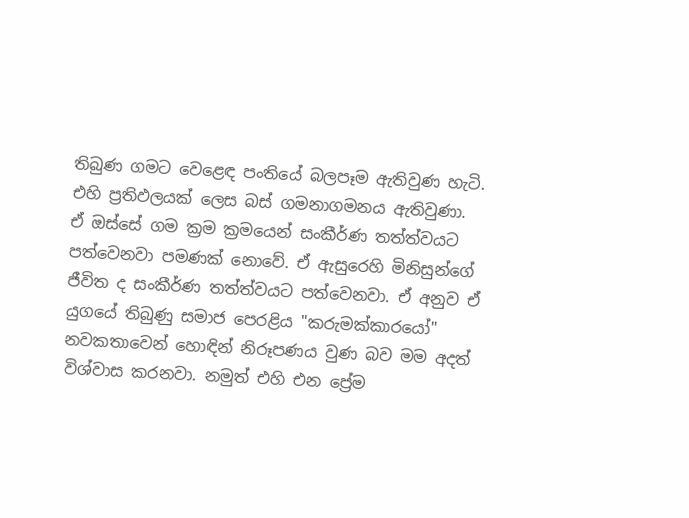තිබුණ ගමට වෙළෙඳ පංතියේ බලපෑම ඇතිවුණ හැටි. එහි ප්‍රතිඵලයක්‌ ලෙස බස්‌ ගමනාගමනය ඇතිවුණා. ඒ ඔස්‌සේ ගම ක්‍රම ක්‍රමයෙන් සංකීර්ණ තත්ත්වයට පත්වෙනවා පමණක්‌ නොවේ. ඒ ඇසුරෙහි මිනිසුන්ගේ ජීවිත ද සංකීර්ණ තත්ත්වයට පත්වෙනවා. ඒ අනුව ඒ යුගයේ තිබුණු සමාජ පෙරළිය "කරුමක්‌කාරයෝ" නවකතාවෙන් හොඳින් නිරූපණය වුණ බව මම අදත් විශ්වාස කරනවා. නමුත් එහි එන ප්‍රේම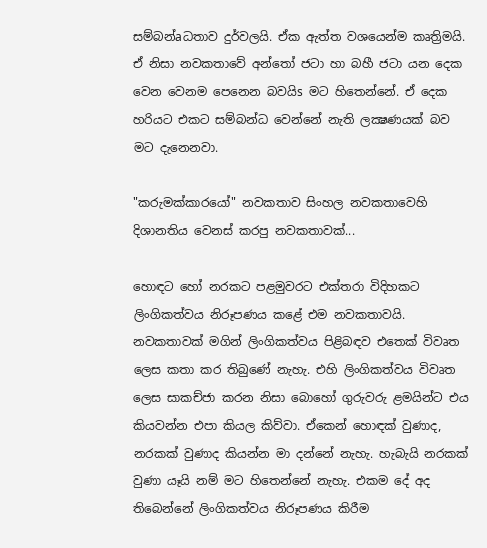සම්බන්aධතාව දුර්වලයි. ඒක ඇත්ත වශයෙන්ම කෘත්‍රිමයි. ඒ නිසා නවකතාවේ අන්තෝ ජටා හා බහී ජටා යන දෙක වෙන වෙනම පෙනෙන බවයිs මට හිතෙන්නේ. ඒ දෙක හරියට එකට සම්බන්ධ වෙන්නේ නැති ලක්‍ෂණයක්‌ බව මට දැනෙනවා.

"කරුමක්‌කාරයෝ" නවකතාව සිංහල නවකතාවෙහි දිශානතිය වෙනස්‌ කරපු නවකතාවක්‌...

හොඳට හෝ නරකට පළමුවරට එක්‌තරා විදිහකට ලිංගිකත්වය නිරූපණය කළේ එම නවකතාවයි. නවකතාවක්‌ මගින් ලිංගිකත්වය පිළිබඳව එතෙක්‌ විවෘත ලෙස කතා කර තිබුණේ නැහැ. එහි ලිංගිකත්වය විවෘත ලෙස සාකච්ජා කරන නිසා බොහෝ ගුරුවරු ළමයින්ට එය කියවන්න එපා කියල කිව්වා. ඒකෙන් හොඳක්‌ වුණාද, නරකක්‌ වුණාද කියන්න මා දන්නේ නැහැ. හැබැයි නරකක්‌ වුණා යෑයි නම් මට හිතෙන්නේ නැහැ. එකම දේ අද තිබෙන්නේ ලිංගිකත්වය නිරූපණය කිරීම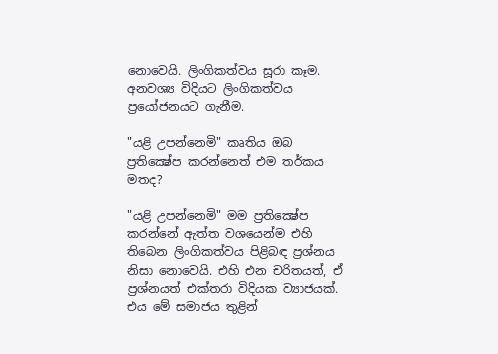නොවෙයි. ලිංගිකත්වය සූරා කෑම. අනවශ්‍ය විදියට ලිංගිකත්වය ප්‍රයෝජනයට ගැනීම.

"යළි උපන්නෙමි" කෘතිය ඔබ ප්‍රතික්‍ෂේප කරන්නෙත් එම තර්කය මතද?

"යළි උපන්නෙමි" මම ප්‍රතික්‍ෂේප කරන්නේ ඇත්ත වශයෙන්ම එහි තිබෙන ලිංගිකත්වය පිළිබඳ ප්‍රශ්නය නිසා නොවෙයි. එහි එන චරිතයත්, ඒ ප්‍රශ්නයත් එක්‌තරා විදියක ව්‍යාජයක්‌. එය මේ සමාජය තුළින්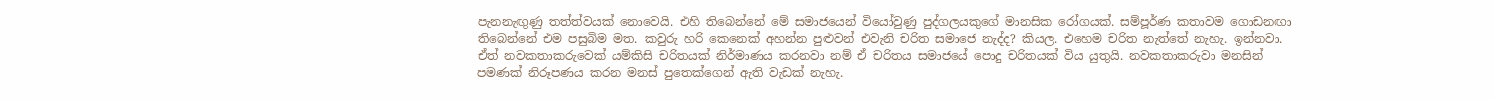පැනනැඟුණු තත්ත්වයක්‌ නොවෙයි. එහි තිබෙන්නේ මේ සමාජයෙන් වියෝවුණු පුද්ගලයකුගේ මානසික රෝගයක්‌. සම්පූර්ණ කතාවම ගොඩනඟා තිබෙන්නේ එම පසුබිම මත. කවුරු හරි කෙනෙක්‌ අහන්න පුළුවන් එවැනි චරිත සමාජෙ නැද්ද? කියල. එහෙම චරිත නැත්තේ නැහැ. ඉන්නවා. ඒත් නවකතාකරුවෙක්‌ යම්කිසි චරිතයක්‌ නිර්මාණය කරනවා නම් ඒ චරිතය සමාජයේ පොදු චරිතයක්‌ විය යුතුයි. නවකතාකරුවා මනසින් පමණක්‌ නිරූපණය කරන මනස්‌ පුතෙක්‌ගෙන් ඇති වැඩක්‌ නැහැ.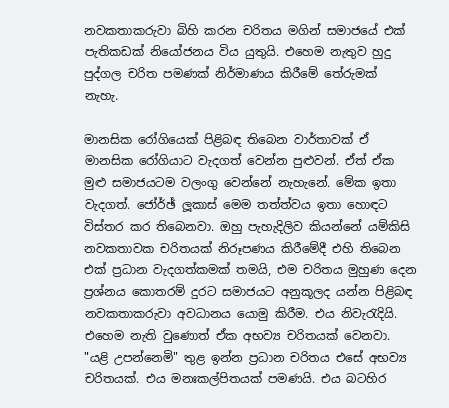නවකතාකරුවා බිහි කරන චරිතය මගින් සමාජයේ එක්‌ පැතිකඩක්‌ නියෝජනය විය යුතුයි. එහෙම නැතුව හුදු පුද්ගල චරිත පමණක්‌ නිර්මාණය කිරීමේ තේරුමක්‌ නැහැ.

මානසික රෝගියෙක්‌ පිළිබඳ තිබෙන වාර්තාවක්‌ ඒ මානසික රෝගියාට වැදගත් වෙන්න පුළුවන්. ඒත් ඒක මුළු සමාජයටම වලංගු වෙන්නේ නැහැනේ. මේක ඉතා වැදගත්. ජෝර්ඡ් ලූකාස්‌ මෙම තත්ත්වය ඉතා හොඳට විස්‌තර කර තිබෙනවා. ඔහු පැහැදිලිව කියන්නේ යම්කිසි නවකතාවක චරිතයක්‌ නිරූපණය කිරීමේදී එහි තිබෙන එක්‌ ප්‍රධාන වැදගත්කමක්‌ තමයි, එම චරිතය මුහුණ දෙන ප්‍රශ්නය කොතරම් දුරට සමාජයට අනුකූලද යන්න පිළිබඳ නවකතාකරුවා අවධානය යොමු කිරීම. එය නිවැරැදියි. එහෙම නැති වුණොත් ඒක අභව්‍ය චරිතයක්‌ වෙනවා. "යළි උපන්නෙමි" තුළ ඉන්න ප්‍රධාන චරිතය එසේ අභව්‍ය චරිතයක්‌. එය මනඃකල්පිතයක්‌ පමණයි. එය බටහිර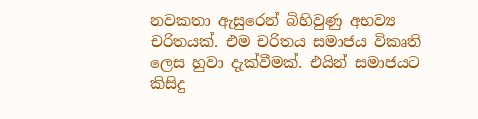නවකතා ඇසුරෙන් බිහිවුණු අභව්‍ය චරිතයක්‌. එම චරිතය සමාජය විකෘති ලෙස හුවා දැක්‌වීමක්‌. එයින් සමාජයට කිසිදු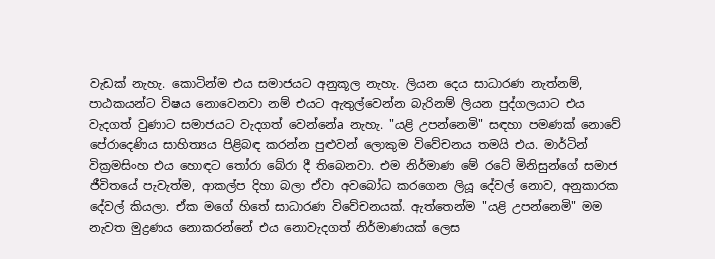වැඩක්‌ නැහැ. කොටින්ම එය සමාජයට අනුකූල නැහැ. ලියන දෙය සාධාරණ නැත්නම්, පාඨකයන්ට විෂය නොවෙනවා නම් එයට ඇතුල්වෙන්න බැරිනම් ලියන පුද්ගලයාට එය වැදගත් වුණාට සමාජයට වැදගත් වෙන්නේa නැහැ. "යළි උපන්නෙමි" සඳහා පමණක්‌ නොවේ පේරාදෙණිය සාහිත්‍යය පිළිබඳ කරන්න පුළුවන් ලොකුම විවේචනය තමයි එය. මාර්ටින් වික්‍රමසිංහ එය හොඳට තෝරා බේරා දී තිබෙනවා. එම නිර්මාණ මේ රටේ මිනිසුන්ගේ සමාජ ජීවිතයේ පැවැත්ම, ආකල්ප දිහා බලා ඒවා අවබෝධ කරගෙන ලියූ දේවල් නොව, අනුකාරක දේවල් කියලා. ඒක මගේ හිතේ සාධාරණ විවේචනයක්‌. ඇත්තෙන්ම "යළි උපන්නෙමි" මම නැවත මුද්‍රණය නොකරන්නේ එය නොවැදගත් නිර්මාණයක්‌ ලෙස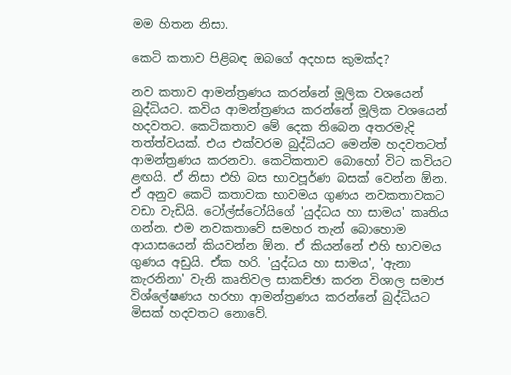මම හිතන නිසා.

කෙටි කතාව පිළිබඳ ඔබගේ අදහස කුමක්‌ද?

නව කතාව ආමන්ත්‍රණය කරන්නේ මූලික වශයෙන් බුද්ධියට. කවිය ආමන්ත්‍රණය කරන්නේ මූලික වශයෙන් හදවතට. කෙටිකතාව මේ දෙක තිබෙන අතරමැදි තත්ත්වයක්‌. එය එක්‌වරම බුද්ධියට මෙන්ම හදවතටත් ආමන්ත්‍රණය කරනවා. කෙටිකතාව බොහෝ විට කවියට ළඟයි. ඒ නිසා එහි බස භාවපූර්ණ බසක්‌ වෙන්න ඕන. ඒ අනුව කෙටි කතාවක භාවමය ගුණය නවකතාවකට වඩා වැඩියි. ටෝල්ස්‌ටෝයිගේ 'යුද්ධය හා සාමය' කෘතිය ගන්න. එම නවකතාවේ සමහර තැන් බොහොම ආයාසයෙන් කියවන්න ඕන. ඒ කියන්නේ එහි භාවමය ගුණය අඩුයි. ඒක හරි. 'යුද්ධය හා සාමය', 'ඇනා කැරනිනා' වැනි කෘතිවල සාකච්ඡා කරන විශාල සමාජ විශ්ලේෂණය හරහා ආමන්ත්‍රණය කරන්නේ බුද්ධියට මිසක්‌ හදවතට නොවේ.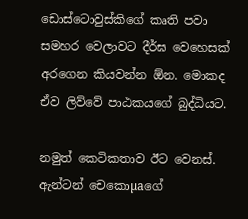ඩොස්‌ටොවුස්‌කිගේ කෘති පවා සමහර වෙලාවට දීර්ඝ වෙහෙසක්‌ අරගෙන කියවන්න ඕන. මොකද ඒව ලිව්වේ පාඨකයගේ බුද්ධියට.

නමුත් කෙටිකතාව ඊට වෙනස්‌. ඇන්ටන් චෙකොµaගේ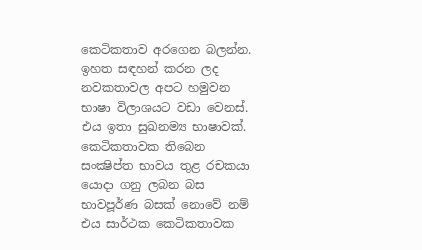කෙටිකතාව අරගෙන බලන්න. ඉහත සඳහන් කරන ලද නවකතාවල අපට හමුවන භාෂා විලාශයට වඩා වෙනස්‌. එය ඉතා සුඛනම්‍ය භාෂාවක්‌. කෙටිකතාවක තිබෙන සංක්‍ෂිප්ත භාවය තුළ රචකයා යොදා ගනු ලබන බස භාවපූර්ණ බසක්‌ නොවේ නම් එය සාර්ථක කෙටිකතාවක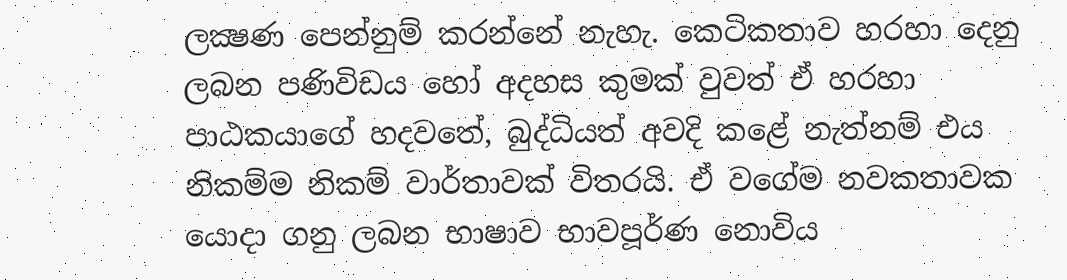ලක්‍ෂණ පෙන්නුම් කරන්නේ නැහැ. කෙටිකතාව හරහා දෙනු ලබන පණිවිඩය හෝ අදහස කුමක්‌ වුවත් ඒ හරහා පාඨකයාගේ හදවතේ, බුද්ධියත් අවදි කළේ නැත්නම් එය නිකම්ම නිකම් වාර්තාවක්‌ විතරයි. ඒ වගේම නවකතාවක යොදා ගනු ලබන භාෂාව භාවපූර්ණ නොවිය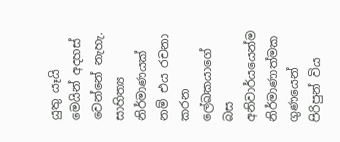යුතු යෑයි මෙයින් අදහස්‌ වෙන්නේ නැහැ. සාහිත්‍ය නිර්මාණයක්‌ නම් එය රචනා කරන ලේඛකයාගේ බස අනිවාර්යයෙන්ම නිර්මාණාත්මක ගුණයෙන් පිරිපුන් විය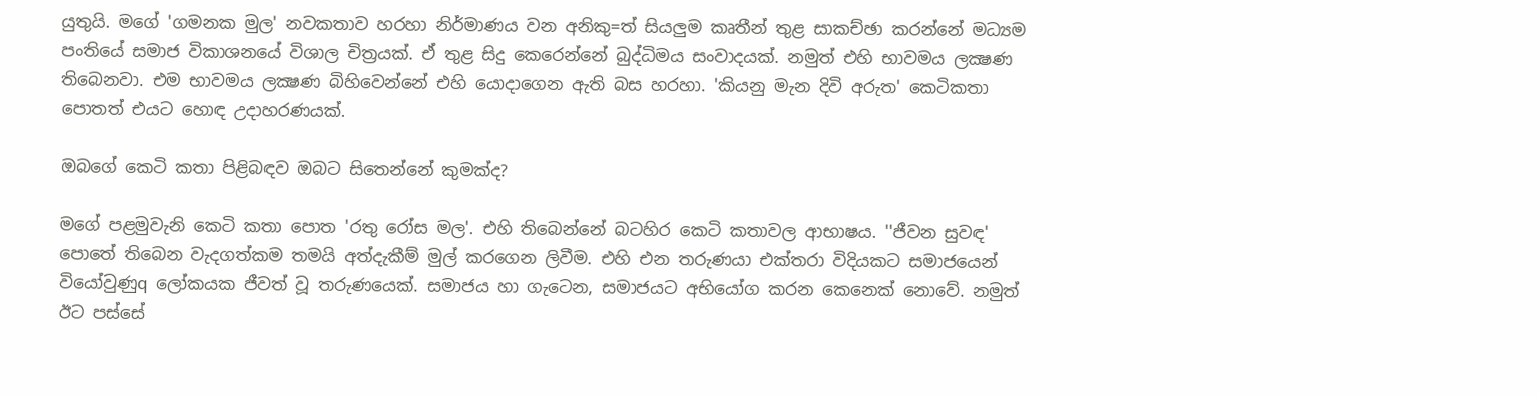යුතුයි. මගේ 'ගමනක මුල' නවකතාව හරහා නිර්මාණය වන අනිකු=ත් සියලුම කෘතීන් තුළ සාකච්ඡා කරන්නේ මධ්‍යම පංතියේ සමාජ විකාශනයේ විශාල චිත්‍රයක්‌. ඒ තුළ සිදු කෙරෙන්නේ බුද්ධිමය සංවාදයක්‌. නමුත් එහි භාවමය ලක්‍ෂණ තිබෙනවා. එම භාවමය ලක්‍ෂණ බිහිවෙන්නේ එහි යොදාගෙන ඇති බස හරහා. 'කියනු මැන දිවි අරුත' කෙටිකතා පොතත් එයට හොඳ උදාහරණයක්‌.

ඔබගේ කෙටි කතා පිළිබඳව ඔබට සිතෙන්නේ කුමක්‌ද?

මගේ පළමුවැනි කෙටි කතා පොත 'රතු රෝස මල'. එහි තිබෙන්නේ බටහිර කෙටි කතාවල ආභාෂය. ''ජීවන සුවඳ' පොතේ තිබෙන වැදගත්කම තමයි අත්දැකීම් මුල් කරගෙන ලිවීම. එහි එන තරුණයා එක්‌තරා විදියකට සමාජයෙන් වියෝවුණුq ලෝකයක ජීවත් වූ තරුණයෙක්‌. සමාජය හා ගැටෙන, සමාජයට අභියෝග කරන කෙනෙක්‌ නොවේ. නමුත් ඊට පස්‌සේ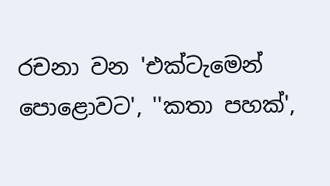රචනා වන 'එක්‌ටැමෙන් පොළොවට', ''කතා පහක්‌',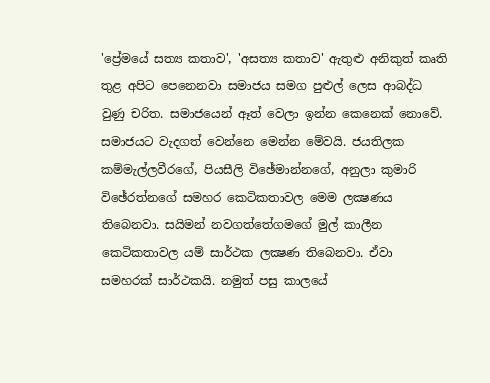'ප්‍රේමයේ සත්‍ය කතාව', 'අසත්‍ය කතාව' ඇතුළු අනිකුත් කෘති තුළ අපිට පෙනෙනවා සමාජය සමග පුළුල් ලෙස ආබද්ධ වුණු චරිත. සමාජයෙන් ඈත් වෙලා ඉන්න කෙනෙක්‌ නොවේ. සමාජයට වැදගත් වෙන්නෙ මෙන්න මේවයි. ජයතිලක කම්මැල්ලවීරගේ, පියසීලි විඡේමාන්නගේ, අනුලා කුමාරි විඡේරත්නගේ සමහර කෙටිකතාවල මෙම ලක්‍ෂණය තිබෙනවා. සයිමන් නවගත්තේගමගේ මුල් කාලීන කෙටිකතාවල යම් සාර්ථක ලක්‍ෂණ තිබෙනවා. ඒවා සමහරක්‌ සාර්ථකයි. නමුත් පසු කාලයේ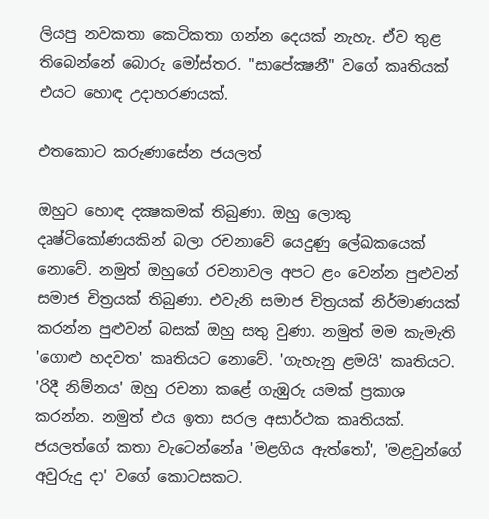ලියපු නවකතා කෙටිකතා ගන්න දෙයක්‌ නැහැ. ඒව තුළ තිබෙන්නේ බොරු මෝස්‌තර. "සාපේක්‍ෂනී" වගේ කෘතියක්‌ එයට හොඳ උදාහරණයක්‌.

එතකොට කරුණාසේන ජයලත්

ඔහුට හොඳ දක්‍ෂකමක්‌ තිබුණා. ඔහු ලොකු දෘෂ්ටිකෝණයකින් බලා රචනාවේ යෙදුණු ලේඛකයෙක්‌ නොවේ. නමුත් ඔහුගේ රචනාවල අපට ළං වෙන්න පුළුවන් සමාජ චිත්‍රයක්‌ තිබුණා. එවැනි සමාජ චිත්‍රයක්‌ නිර්මාණයක්‌ කරන්න පුළුවන් බසක්‌ ඔහු සතු වුණා. නමුත් මම කැමැති 'ගොළු හදවත' කෘතියට නොවේ. 'ගැහැනු ළමයි' කෘතියට. 'රිදී නිම්නය' ඔහු රචනා කළේ ගැඹුරු යමක්‌ ප්‍රකාශ කරන්න. නමුත් එය ඉතා සරල අසාර්ථක කෘතියක්‌. ජයලත්ගේ කතා වැටෙන්නේa 'මළගිය ඇත්තෝ', 'මළවුන්ගේ අවුරුදු දා' වගේ කොටසකට.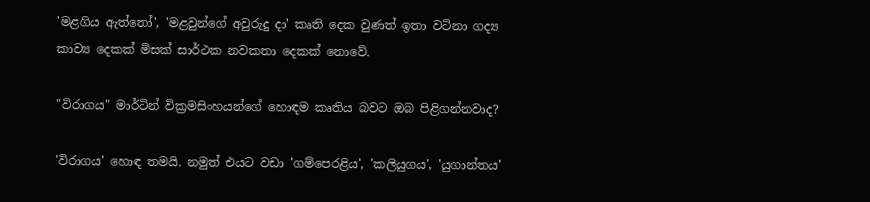'මළගිය ඇත්තෝ', 'මළවුන්ගේ අවුරුදු දා' කෘති දෙක වුණත් ඉතා වටිනා ගද්‍ය කාව්‍ය දෙකක්‌ මිසක්‌ සාර්ථක නවකතා දෙකක්‌ නොවේ.

"විරාගය" මාර්ටින් වික්‍රමසිංහයන්ගේ හොඳම කෘතිය බවට ඔබ පිළිගන්නවාද?

'විරාගය' හොඳ තමයි. නමුත් එයට වඩා 'ගම්පෙරළිය', 'කලියුගය', 'යුගාන්තය'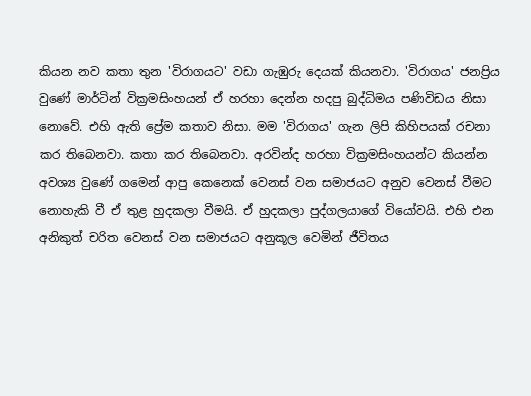කියන නව කතා තුන 'විරාගයට' වඩා ගැඹුරු දෙයක්‌ කියනවා. 'විරාගය' ජනප්‍රිය වුණේ මාර්ටින් වික්‍රමසිංහයන් ඒ හරහා දෙන්න හදපු බුද්ධිමය පණිවිඩය නිසා නොවේ. එහි ඇති ප්‍රේම කතාව නිසා. මම 'විරාගය' ගැන ලිපි කිහිපයක්‌ රචනා කර තිබෙනවා. කතා කර තිබෙනවා. අරවින්ද හරහා වික්‍රමසිංහයන්ට කියන්න අවශ්‍ය වුණේ ගමෙන් ආපු කෙනෙක්‌ වෙනස්‌ වන සමාජයට අනුව වෙනස්‌ වීමට නොහැකි වී ඒ තුළ හුදකලා වීමයි. ඒ හුදකලා පුද්ගලයාගේ වියෝවයි. එහි එන අනිකුත් චරිත වෙනස්‌ වන සමාජයට අනුකූල වෙමින් ජීවිතය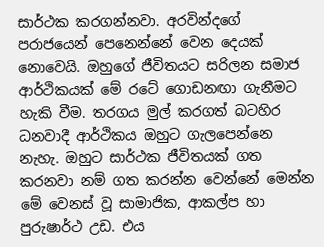සාර්ථක කරගන්නවා. අරවින්දගේ පරාජයෙන් පෙනෙන්නේ වෙන දෙයක්‌ නොවෙයි. ඔහුගේ ජීවිතයට සරිලන සමාජ ආර්ථිකයක්‌ මේ රටේ ගොඩනඟා ගැනීමට හැකි වීම. තරගය මුල් කරගත් බටහිර ධනවාදී ආර්ථිකය ඔහුට ගැලපෙන්නෙ නැහැ. ඔහුට සාර්ථක ජීවිතයක්‌ ගත කරනවා නම් ගත කරන්න වෙන්නේ මෙන්න මේ වෙනස්‌ වූ සාමාජික, ආකල්ප හා පුරුෂාර්ථ උඩ. එය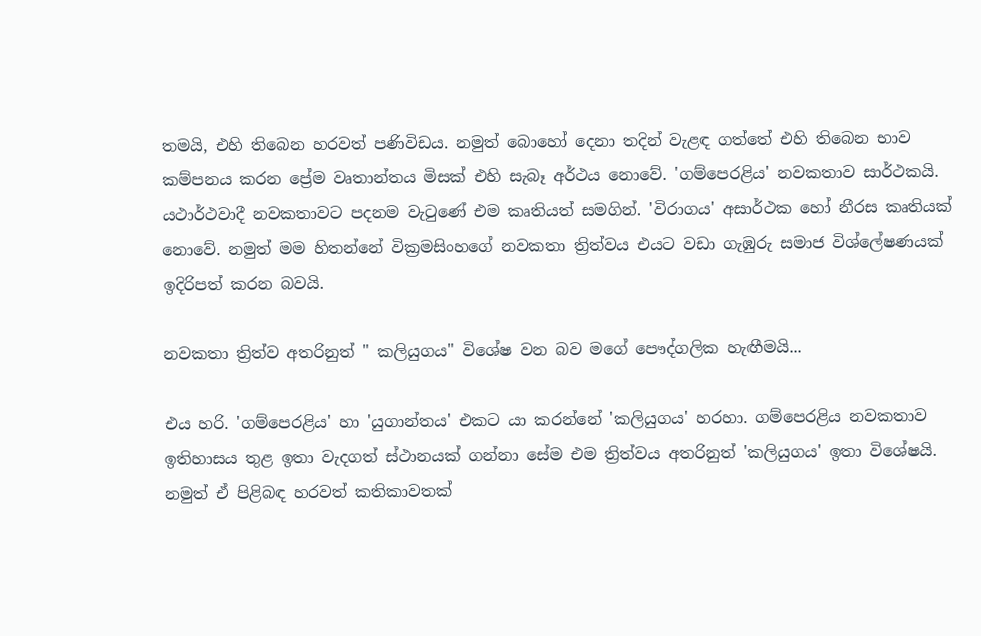තමයි, එහි තිබෙන හරවත් පණිවිඩය. නමුත් බොහෝ දෙනා තදින් වැළඳ ගත්තේ එහි තිබෙන භාව කම්පනය කරන ප්‍රේම වෘතාන්තය මිසක්‌ එහි සැබෑ අර්ථය නොවේ. 'ගම්පෙරළිය' නවකතාව සාර්ථකයි. යථාර්ථවාදී නවකතාවට පදනම වැටුණේ එම කෘතියත් සමගින්. 'විරාගය' අසාර්ථක හෝ නීරස කෘතියක්‌ නොවේ. නමුත් මම හිතන්නේ වික්‍රමසිංහගේ නවකතා ත්‍රිත්වය එයට වඩා ගැඹුරු සමාජ විශ්ලේෂණයක්‌ ඉදිරිපත් කරන බවයි.

නවකතා ත්‍රිත්ව අතරිනුත් " කලියුගය" විශේෂ වන බව මගේ පෞද්ගලික හැඟීමයි...

එය හරි. 'ගම්පෙරළිය' හා 'යුගාන්තය' එකට යා කරන්නේ 'කලියුගය' හරහා. ගම්පෙරළිය නවකතාව ඉතිහාසය තුළ ඉතා වැදගත් ස්‌ථානයක්‌ ගන්නා සේම එම ත්‍රිත්වය අතරිනුත් 'කලියුගය' ඉතා විශේෂයි. නමුත් ඒ පිළිබඳ හරවත් කතිකාවතක්‌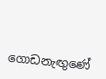ගොඩනැඟුණේ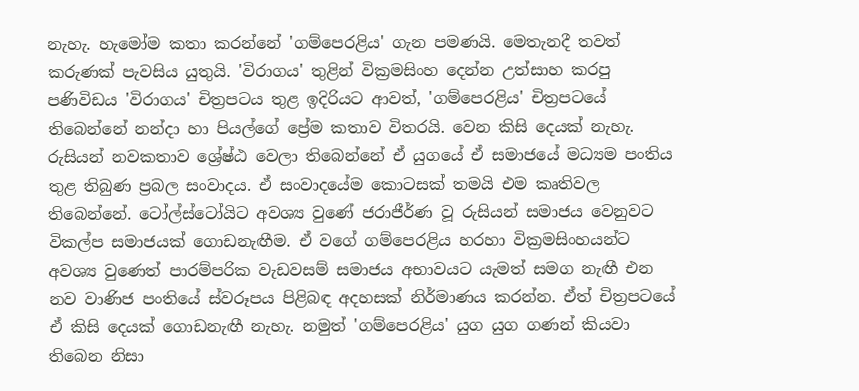නැහැ. හැමෝම කතා කරන්නේ 'ගම්පෙරළිය' ගැන පමණයි. මෙතැනදී තවත් කරුණක්‌ පැවසිය යුතුයි. 'විරාගය' තුළින් වික්‍රමසිංහ දෙන්න උත්සාහ කරපු පණිවිඩය 'විරාගය' චිත්‍රපටය තුළ ඉදිරියට ආවත්, 'ගම්පෙරළිය' චිත්‍රපටයේ තිබෙන්නේ නන්දා හා පියල්ගේ ප්‍රේම කතාව විතරයි. වෙන කිසි දෙයක්‌ නැහැ. රුසියන් නවකතාව ශ්‍රේෂ්ඨ වෙලා තිබෙන්නේ ඒ යුගයේ ඒ සමාජයේ මධ්‍යම පංතිය තුළ තිබුණ ප්‍රබල සංවාදය. ඒ සංවාදයේම කොටසක්‌ තමයි එම කෘතිවල තිබෙන්නේ. ටෝල්ස්‌ටෝයිට අවශ්‍ය වුණේ ජරාජීර්ණ වූ රුසියන් සමාජය වෙනුවට විකල්ප සමාජයක්‌ ගොඩනැඟීම. ඒ වගේ ගම්පෙරළිය හරහා වික්‍රමසිංහයන්ට අවශ්‍ය වුණෙත් පාරම්පරික වැඩවසම් සමාජය අභාවයට යැමත් සමග නැඟී එන නව වාණිජ පංතියේ ස්‌වරූපය පිළිබඳ අදහසක්‌ නිර්මාණය කරන්න. ඒත් චිත්‍රපටයේ ඒ කිසි දෙයක්‌ ගොඩනැඟී නැහැ. නමුත් 'ගම්පෙරළිය' යුග යුග ගණන් කියවා තිබෙන නිසා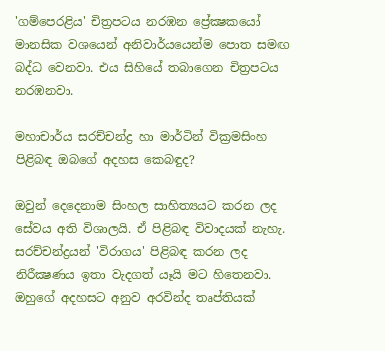'ගම්පෙරළිය' චිත්‍රපටය නරඹන ප්‍රේක්‍ෂකයෝ මානසික වශයෙන් අනිවාර්යයෙන්ම පොත සමඟ බද්ධ වෙනවා. එය සිහියේ තබාගෙන චිත්‍රපටය නරඹනවා.

මහාචාර්ය සරච්චන්ද්‍ර හා මාර්ටින් වික්‍රමසිංහ පිළිබඳ ඔබගේ අදහස කෙබඳුද?

ඔවුන් දෙදෙනාම සිංහල සාහිත්‍යයට කරන ලද සේවය අති විශාලයි. ඒ පිළිබඳ විවාදයක්‌ නැහැ. සරච්චන්ද්‍රයන් 'විරාගය' පිළිබඳ කරන ලද නිරීක්‍ෂණය ඉතා වැදගත් යෑයි මට හිතෙනවා. ඔහුගේ අදහසට අනුව අරවින්ද තෘප්තියක්‌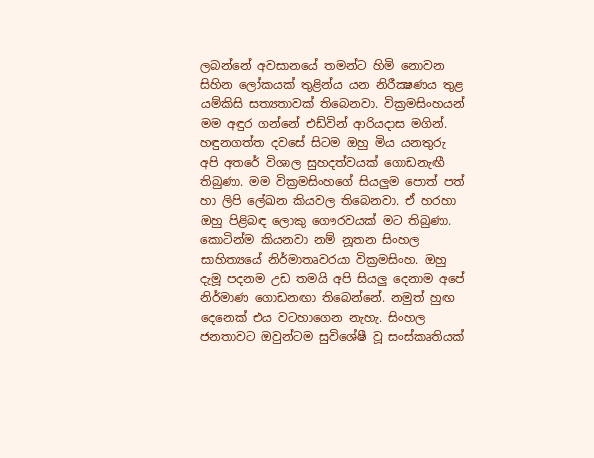ලබන්නේ අවසානයේ තමන්ට හිමි නොවන සිහින ලෝකයක්‌ තුළින්ය යන නිරීක්‍ෂණය තුළ යම්කිසි සත්‍යතාවක්‌ තිබෙනවා. වික්‍රමසිංහයන් මම අඳුර ගන්නේ එඩ්වින් ආරියදාස මගින්. හඳුනගත්ත දවසේ සිටම ඔහු මිය යනතුරු අපි අතරේ විශාල සුහදත්වයක්‌ ගොඩනැඟී තිබුණා. මම වික්‍රමසිංහගේ සියලුම පොත් පත් හා ලිපි ලේඛන කියවල තිබෙනවා. ඒ හරහා ඔහු පිළිබඳ ලොකු ගෞරවයක්‌ මට තිබුණා. කොටින්ම කියනවා නම් නූතන සිංහල සාහිත්‍යයේ නිර්මාතෘවරයා වික්‍රමසිංහ. ඔහු දැමූ පදනම උඩ තමයි අපි සියලු දෙනාම අපේ නිර්මාණ ගොඩනඟා තිබෙන්නේ. නමුත් හුඟ දෙනෙක්‌ එය වටහාගෙන නැහැ. සිංහල ජනතාවට ඔවුන්ටම සුවිශේෂී වූ සංස්‌කෘතියක්‌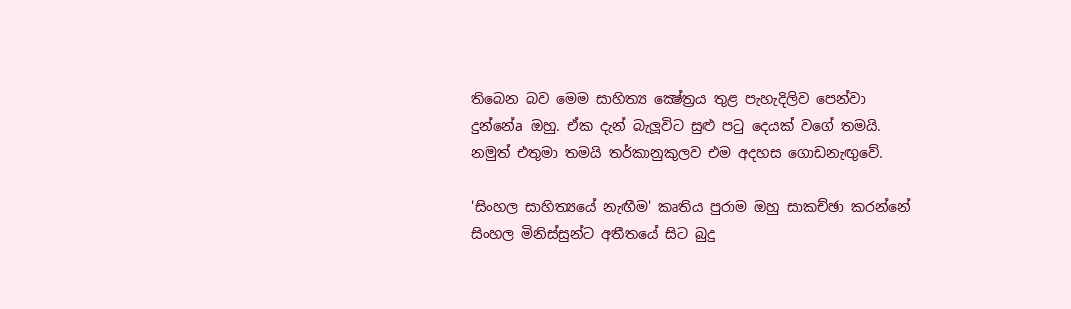තිබෙන බව මෙම සාහිත්‍ය ක්‍ෂේත්‍රය තුළ පැහැදිලිව පෙන්වා දුන්නේa ඔහු. ඒක දැන් බැලූවිට සුළු පටු දෙයක්‌ වගේ තමයි. නමුත් එතුමා තමයි තර්කානුකුලව එම අදහස ගොඩනැඟුවේ.

'සිංහල සාහිත්‍යයේ නැඟීම' කෘතිය පුරාම ඔහු සාකච්ඡා කරන්නේ සිංහල මිනිස්‌සුන්ට අතීතයේ සිට බුදු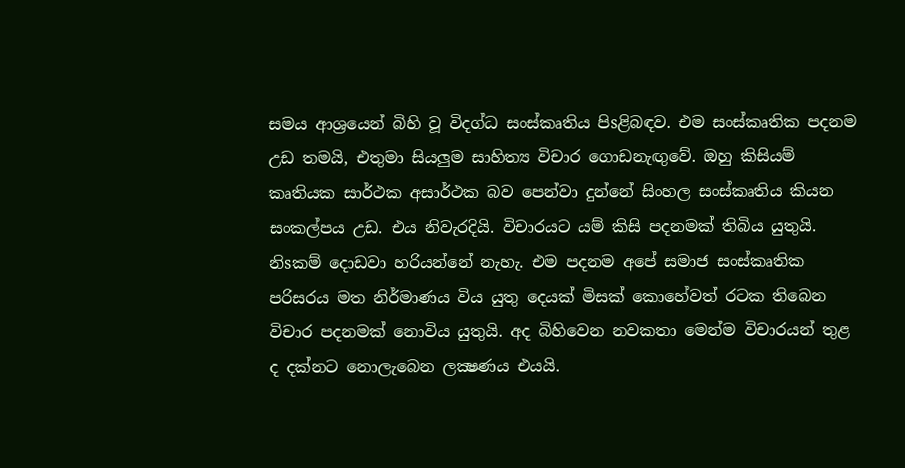සමය ආශ්‍රයෙන් බිහි වූ විදග්ධ සංස්‌කෘතිය පිsළිබඳව. එම සංස්‌කෘතික පදනම උඩ තමයි, එතුමා සියලුම සාහිත්‍ය විචාර ගොඩනැඟුවේ. ඔහු කිසියම් කෘතියක සාර්ථක අසාර්ථක බව පෙන්වා දුන්නේ සිංහල සංස්‌කෘතිය කියන සංකල්පය උඩ. එය නිවැරදියි. විචාරයට යම් කිසි පදනමක්‌ තිබිය යුතුයි. නිsකම් දොඩවා හරියන්නේ නැහැ. එම පදනම අපේ සමාජ සංස්‌කෘතික පරිසරය මත නිර්මාණය විය යුතු දෙයක්‌ මිසක්‌ කොහේවත් රටක තිබෙන විචාර පදනමක්‌ නොවිය යුතුයි. අද බිහිවෙන නවකතා මෙන්ම විචාරයන් තුළ ද දක්‌නට නොලැබෙන ලක්‍ෂණය එයයි.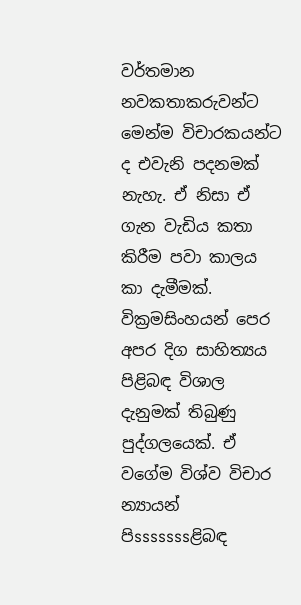වර්තමාන නවකතාකරුවන්ට මෙන්ම විචාරකයන්ට ද එවැනි පදනමක්‌ නැහැ. ඒ නිසා ඒ ගැන වැඩිය කතා කිරීම පවා කාලය කා දැමීමක්‌. වික්‍රමසිංහයන් පෙර අපර දිග සාහිත්‍යය පිළිබඳ විශාල දැනුමක්‌ තිබුණු පුද්ගලයෙක්‌. ඒ වගේම විශ්ව විචාර න්‍යායන් පිsssssssළිබඳ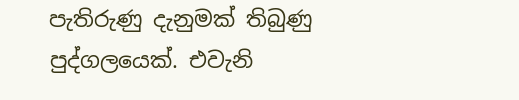පැතිරුණු දැනුමක්‌ තිබුණු පුද්ගලයෙක්‌. එවැනි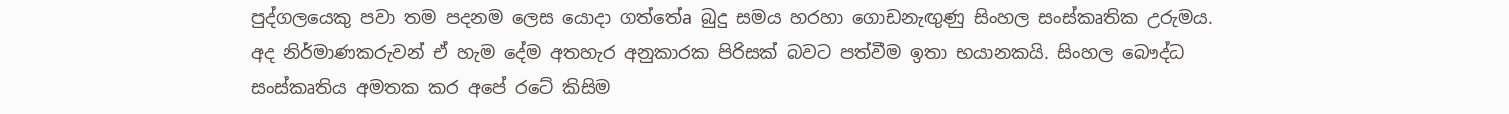පුද්ගලයෙකු පවා තම පදනම ලෙස යොදා ගත්තේa බුදු සමය හරහා ගොඩනැඟුණු සිංහල සංස්‌කෘතික උරුමය. අද නිර්මාණකරුවන් ඒ හැම දේම අතහැර අනුකාරක පිරිසක්‌ බවට පත්වීම ඉතා භයානකයි. සිංහල බෞද්ධ සංස්‌කෘතිය අමතක කර අපේ රටේ කිසිම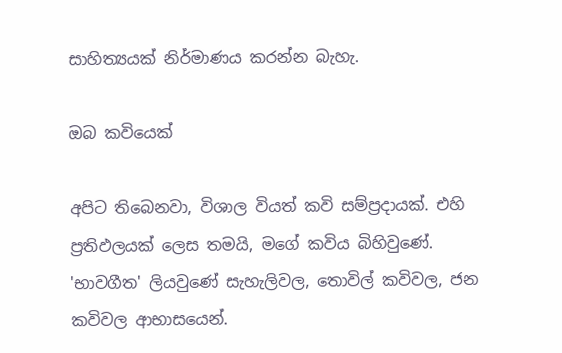සාහිත්‍යයක්‌ නිර්මාණය කරන්න බැහැ.

ඔබ කවියෙක්‌

අපිට තිබෙනවා, විශාල වියත් කවි සම්ප්‍රදායක්‌. එහි ප්‍රතිඵලයක්‌ ලෙස තමයි, මගේ කවිය බිහිවුණේ. 'භාවගීත' ලියවුණේ සැහැලිවල, තොවිල් කවිවල, ජන කවිවල ආභාසයෙන්.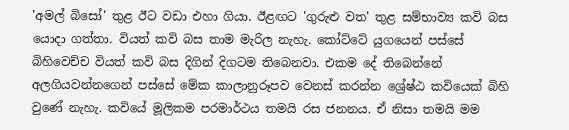'අමල් බිසෝ' තුළ ඊට වඩා එහා ගියා. ඊළඟට 'ගුරුළු වත' තුළ සම්භාව්‍ය කවි බස යොදා ගත්තා. වියත් කවි බස තාම මැරිල නැහැ. කෝට්‌ටේ යුගයෙන් පස්‌සේ බිහිවෙච්ච වියත් කවි බස දිගින් දිගටම තිබෙනවා. එකම දේ තිබෙන්නේ අලගියවන්නගෙන් පස්‌සේ මේක කාලානුරූපව වෙනස්‌ කරන්න ශ්‍රේෂ්ඨ කවියෙක්‌ බිහි වුණේ නැහැ. කවියේ මූලිකම පරමාර්ථය තමයි රස ජනනය. ඒ නිසා තමයි මම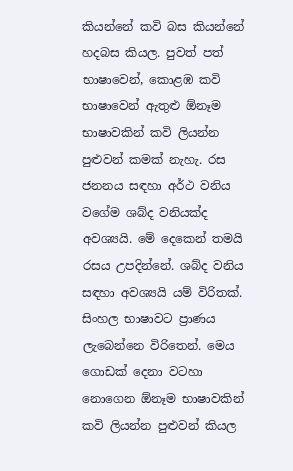කියන්නේ කවි බස කියන්නේ හදබස කියල. පුවත් පත් භාෂාවෙන්, කොළඹ කවි භාෂාවෙන් ඇතුළු ඕනෑම භාෂාවකින් කවි ලියන්න පුළුවන් කමක්‌ නැහැ. රස ජනනය සඳහා අර්ථ වනිය වගේම ශබ්ද වනියක්‌ද අවශ්‍යයි. මේ දෙකෙන් තමයි රසය උපදින්නේ. ශබ්ද වනිය සඳහා අවශ්‍යයි යම් විරිතක්‌. සිංහල භාෂාවට ප්‍රාණය ලැබෙන්නෙ විරිතෙන්. මෙය ගොඩක්‌ දෙනා වටහා නොගෙන ඕනෑම භාෂාවකින් කවි ලියන්න පුළුවන් කියල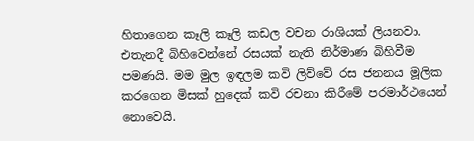හිතාගෙන කෑලි කෑලි කඩල වචන රාශියක්‌ ලියනවා. එතැනදී බිහිවෙන්නේ රසයක්‌ නැති නිර්මාණ බිහිවීම පමණයි. මම මුල ඉඳලම කවි ලිව්වේ රස ජනනය මූලික කරගෙන මිසක්‌ හුදෙක්‌ කවි රචනා කිරීමේ පරමාර්ථයෙන් නොවෙයි.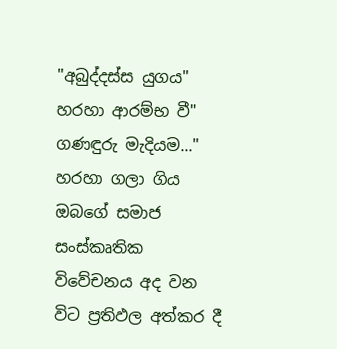"අබුද්දස්‌ස යුගය" හරහා ආරම්භ වී" ගණඳුරු මැදියම..." හරහා ගලා ගිය ඔබගේ සමාජ සංස්‌කෘතික විවේචනය අද වන විට ප්‍රතිඵල අත්කර දී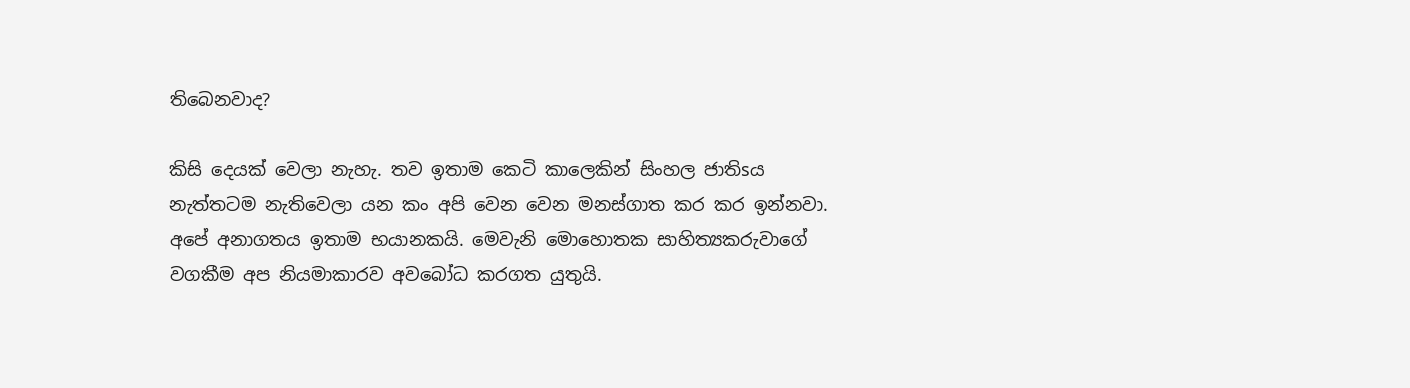තිබෙනවාද?

කිසි දෙයක්‌ වෙලා නැහැ. තව ඉතාම කෙටි කාලෙකින් සිංහල ජාතිsය නැත්තටම නැතිවෙලා යන කං අපි වෙන වෙන මනස්‌ගාත කර කර ඉන්නවා. අපේ අනාගතය ඉතාම භයානකයි. මෙවැනි මොහොතක සාහිත්‍යකරුවාගේ වගකීම අප නියමාකාරව අවබෝධ කරගත යුතුයි.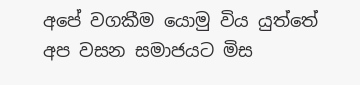අපේ වගකීම යොමු විය යුත්තේ අප වසන සමාජයට මිස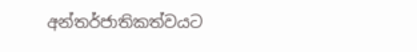අන්තර්ජාතිකත්වයට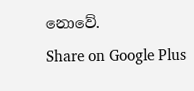නොවේ.
Share on Google Plus